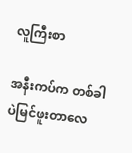လူကြီးစာ

အနီးကပ်က တစ်ခါပဲမြင်ဖူးတာလေ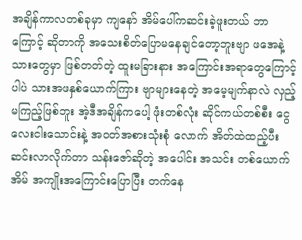အချိန်ကာလတစ်ခုမှာ ကျနော် အိမ်ပေါ်ကဆင်းခဲ့ဖူးတယ် ဘာကြောင့် ဆိုတာကို အသေးစိတ်ပြောမနေချင်တော့ဘူးဗျာ ဖအေနဲ့ သားတွေမှာ ဖြစ်တတ်တဲ့ ထူးမခြားနား အကြောင်းအရာတွေကြောင့်ပါပဲ သားအဖနှစ်ယောက်ကြား ဗျာများနေတဲ့ အမေ့မျက်နာလဲ လှည့်မကြည့်ဖြစ်ဘူး အဲ့ဒီအချိန်ကပေါ့ ဖုံးတစ်လုံး ဆိုင်ကယ်တစ်စီး ငွေလေးငါးသောင်းနဲ့ အဝတ်အစားသုံးစုံ လောက် အိတ်ထဲထည့်ပီး ဆင်းလာလိုက်တာ သန်းဇော်ဆိုတဲ့ အပေါင်း အသင်း တစ်ယောက်အိမ် အကျိုးအကြောင်းပြောပြီး တက်နေ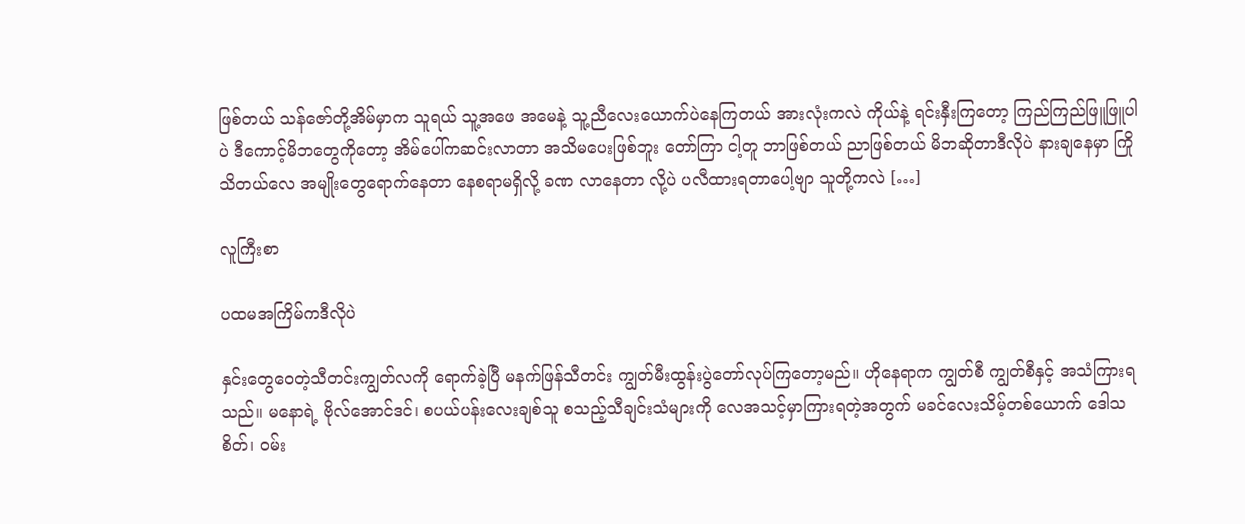ဖြစ်တယ် သန်ဇော်တို့အိမ်မှာက သူရယ် သူ့အဖေ အမေနဲ့ သူ့ညီလေးယောက်ပဲနေကြတယ် အားလုံးကလဲ ကိုယ်နဲ့ ရင်းနှီးကြတော့ ကြည်ကြည်ဖြူဖြူပါပဲ ဒီကောင့်မိဘတွေကိုတော့ အိမ်ပေါ်ကဆင်းလာတာ အသိမပေးဖြစ်ဘူး တော်ကြာ ငါ့တူ ဘာဖြစ်တယ် ညာဖြစ်တယ် မိဘဆိုတာဒီလိုပဲ နားချနေမှာ ကြိုသိတယ်လေ အမျိုးတွေရောက်နေတာ နေစရာမရှိလို့ ခဏ လာနေတာ လို့ပဲ ပလီထားရတာပေါ့ဗျာ သူတို့ကလဲ […]

လူကြီးစာ

ပထမအကြိမ်ကဒီလိုပဲ

နှင်းတွေဝေတဲ့သီတင်းကျွတ်လကို ရောက်ခဲ့ပြီ မနက်ဖြန်သီတင်း ကျွတ်မီးထွန်းပွဲတော်လုပ်ကြတော့မည်။ ဟိုနေရာက ကျွတ်စီ ကျွတ်စီနှင့် အသံကြားရသည်။ မနောရဲ့ ဗိုလ်အောင်ဒင်၊ စပယ်ပန်းလေးချစ်သူ စသည့်သီချင်းသံများကို လေအသင့်မှာကြားရတဲ့အတွက် မခင်လေးသိမ့်တစ်ယောက် ဒေါသစိတ်၊ ဝမ်း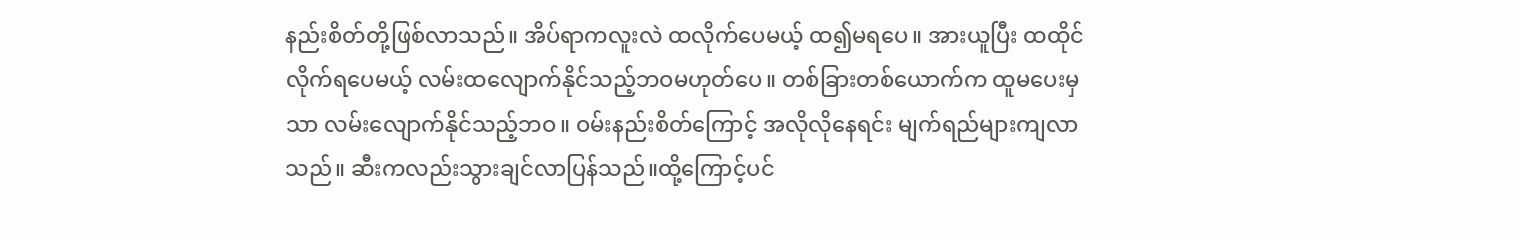နည်းစိတ်တို့ဖြစ်လာသည်။ အိပ်ရာကလူးလဲ ထလိုက်ပေမယ့် ထ၍မရပေ။ အားယူပြီး ထထိုင်လိုက်ရပေမယ့် လမ်းထလျောက်နိုင်သည့်ဘဝမဟုတ်ပေ။ တစ်ခြားတစ်ယောက်က ထူမပေးမှသာ လမ်းလျောက်နိုင်သည့်ဘဝ။ ဝမ်းနည်းစိတ်ကြောင့် အလိုလိုနေရင်း မျက်ရည်များကျလာသည်။ ဆီးကလည်းသွားချင်လာပြန်သည်။ထို့ကြောင့်ပင်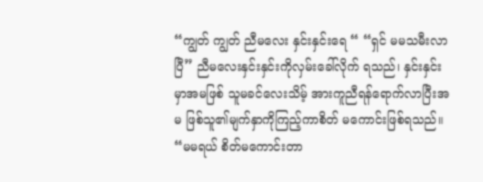“ကျွတ် ကျွတ် ညီမလေး နှင်းနှင်းရေ “ “ရှင် မမသမီးလာပြီ” ညီမလေးနှင်းနှင်းကိုလှမ်းခေါ်လိုက် ရသည်၊ နှင်းနှင်းမှာအမဖြစ် သူမခင်လေးသိမ့် အားကူညီရန်ရောက်လာပြီးအမ ဖြစ်သူ၏မျက်နှာကိုကြည့်ကာစိတ် မကောင်းဖြစ်ရသည်။ “မမရယ် စိတ်မကောင်းတာ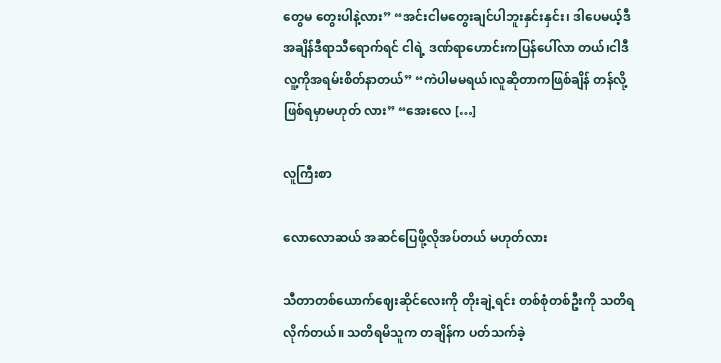တွေမ တွေးပါနဲ့လား” “အင်းငါမတွေးချင်ပါဘူးနှင်းနှင်း၊ ဒါပေမယ့်ဒီအချိန်ဒီရာသီရောက်ရင် ငါရဲ့ ဒဏ်ရာဟောင်းကပြန်ပေါ်လာ တယ်၊ငါဒီလူ့ကိုအရမ်းစိတ်နာတယ်” “ကဲပါမမရယ်၊လူဆိုတာကဖြစ်ချိန် တန်လို့ဖြစ်ရမှာမဟုတ် လား” “အေးလေ […]

လူကြီးစာ

လောလောဆယ် အဆင်ပြေဖို့လိုအပ်တယ် မဟုတ်လား

သီတာတစ်ယောက်ဈေးဆိုင်လေးကို တိုးချဲ့ရင်း တစ်စုံတစ်ဦးကို သတိရလိုက်တယ်။ သတိရမိသူက တချိန်က ပတ်သက်ခဲ့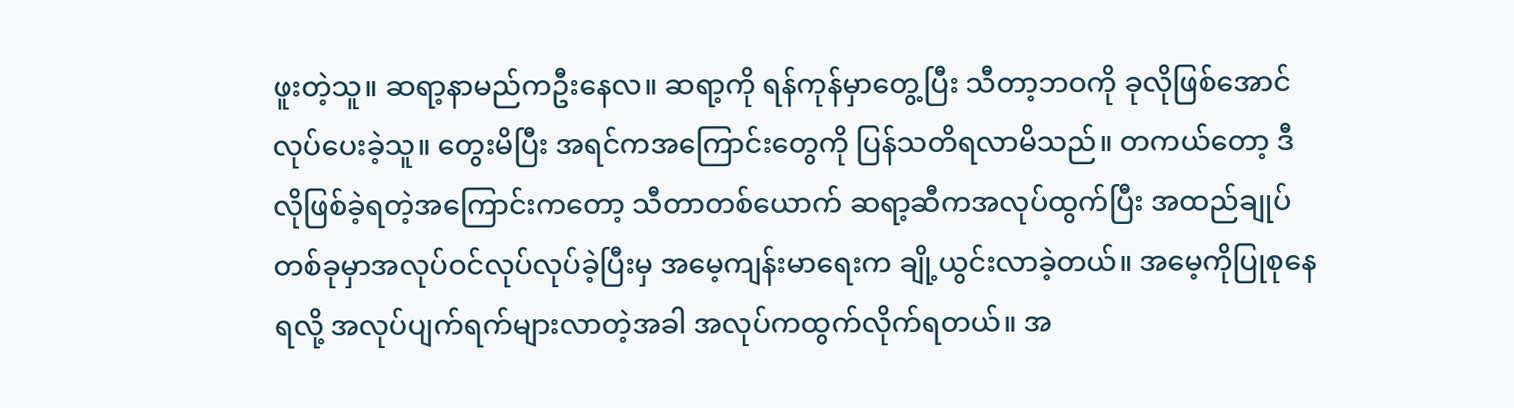ဖူးတဲ့သူ။ ဆရာ့နာမည်ကဦးနေလ။ ဆရာ့ကို ရန်ကုန်မှာတွေ့ပြီး သီတာ့ဘဝကို ခုလိုဖြစ်အောင်လုပ်ပေးခဲ့သူ။ တွေးမိပြီး အရင်ကအကြောင်းတွေကို ပြန်သတိရလာမိသည်။ တကယ်တော့ ဒီလိုဖြစ်ခဲ့ရတဲ့အကြောင်းကတော့ သီတာတစ်ယောက် ဆရာ့ဆီကအလုပ်ထွက်ပြီး အထည်ချုပ်တစ်ခုမှာအလုပ်ဝင်လုပ်လုပ်ခဲ့ပြီးမှ အမေ့ကျန်းမာရေးက ချို့ယွင်းလာခဲ့တယ်။ အမေ့ကိုပြုစုနေရလို့ အလုပ်ပျက်ရက်များလာတဲ့အခါ အလုပ်ကထွက်လိုက်ရတယ်။ အ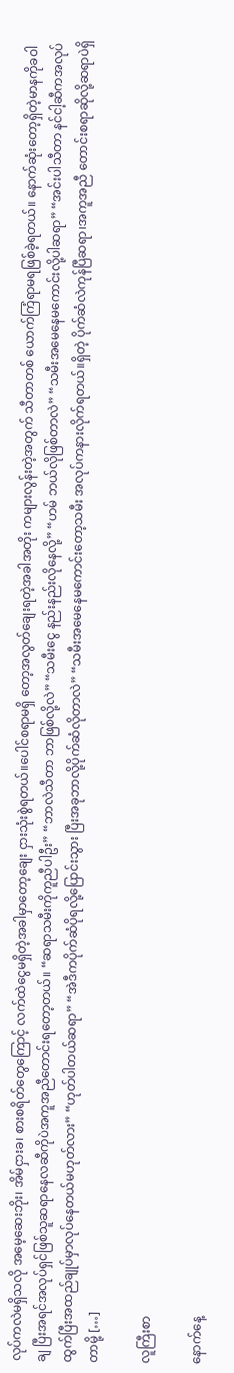လုပ်ကလဲမရှိသလို အမေ့ဆေးဘိုး၊ အိမ်ငှားခ၊ စားစရိတ်တွေကြောင့် လက်ထဲငွေမရှိတဲ့အခါမှာတော့ချေး ငှားသုံးစွဲရတယ်။ပေါင်စရာမရှိ တော့အလွတ်ချေးရတဲ့အခါအတိုး ကများလွန်းတဲ့အတွက် သီတာတစ် ယောက်ကြံရာမရဖြစ်ခဲ့ရတယ်။ နောက်ဆုံးတော့ရှိတဲ့မာနကိုခဝါချ ပြီးအရင်အလုပ်ရှင်ဖြစ်သူဆရာနေလဆီကိုပဲအကူအညီတောင်းရတော့တယ်။ “ဆရာသမီးကိုကူညီပါဦး” “ဘာလဲသီတာ ဘာဖြစ်လို့လဲ” “သမီးငွေ နည်းနည်းလိုနေလို့” “ဟမ် ဘယ်လိုဖြစ်တာလဲ” “သမီးအမေနေမကောင်းလို့ပါဆရာ” “အင်းပါသီတာ နင်ငါ့ဆီကအလုပ် ထွက်ပြီးအထည်ချုပ်မှာလုပ်နေတယ်မဟုတ်လား” “ဟုတ်ပါတယ်ဆရာ” “အဲဒီကပိုက်ဆံပိုရလို့ပြောင်းသွား ပြီးအခုဘာလို့ပိုက်ဆံလိုတာလဲ” “သမီးအမေနေမကောင်းတော့သမီး အလုပ်ကနားလိုက်ရတယ်။ရှိတဲ့ ပိုက်ဆံလဲကုန်ပြီဆရာ၊အကူအညီ တောင်းစရာဆိုလို့ဆရာပဲရှိတာမို့ […]

လူကြီးစာ

နောက်နေ့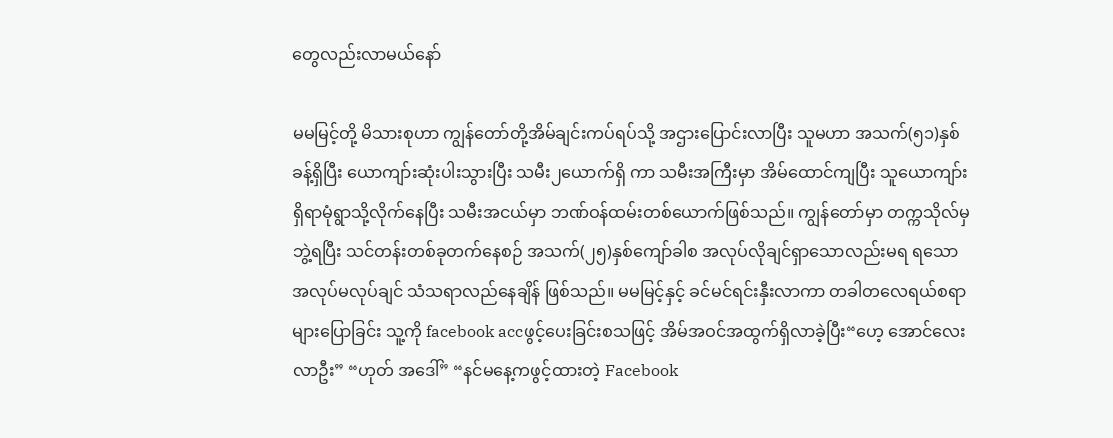တွေလည်းလာမယ်နော်

မမမြင့်တို့ မိသားစုဟာ ကျွန်တော်တို့အိမ်ချင်းကပ်ရပ်သို့ အဌားပြောင်းလာပြီး သူမဟာ အသက်(၅၁)နှစ်ခန့်ရှိပြီး ယောကျာ်းဆုံးပါးသွားပြီး သမီး၂ယောက်ရှိ ကာ သမီးအကြီးမှာ အိမ်ထောင်ကျပြီး သူယောကျာ်းရှိရာမုံရွာသို့လိုက်နေပြီး သမီးအငယ်မှာ ဘဏ်ဝန်ထမ်းတစ်ယောက်ဖြစ်သည်။ ကျွန်တော်မှာ တက္ကသိုလ်မှဘွဲ့ရပြီး သင်တန်းတစ်ခုတက်နေစဉ် အသက်(၂၅)နှစ်ကျော်ခါစ အလုပ်လိုချင်ရှာသောလည်းမရ ရသောအလုပ်မလုပ်ချင် သံသရာလည်နေချိန် ဖြစ်သည်။ မမမြင့်နှင့် ခင်မင်ရင်းနှီးလာကာ တခါတလေရယ်စရာများပြောခြင်း သူ့ကို facebook accဖွင့်ပေးခြင်းစသဖြင့် အိမ်အဝင်အထွက်ရှိလာခဲ့ပြီး“ဟေ့ အောင်လေး လာဦး” “ဟုတ် အဒေါ်” “နင်မနေ့ကဖွင့်ထားတဲ့ Facebook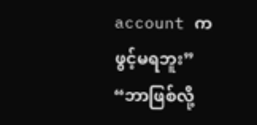account ကဖွင့်မရဘူး” “ဘာဖြစ်လို့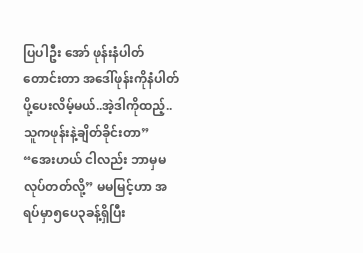ပြပါဦး အော် ဖုန်းနံပါတ်တောင်းတာ အဒေါ်ဖုန်းကိုနံပါတ်ပို့ပေးလိမ့်မယ်..အဲ့ဒါကိုထည့်..သူကဖုန်းနဲ့ချိတ်ခိုင်းတာ” “အေးဟယ် ငါလည်း ဘာမှမလုပ်တတ်လို့” မမမြင့်ဟာ အရပ်မှာ၅ပေ၃ခန့်ရှိပြီး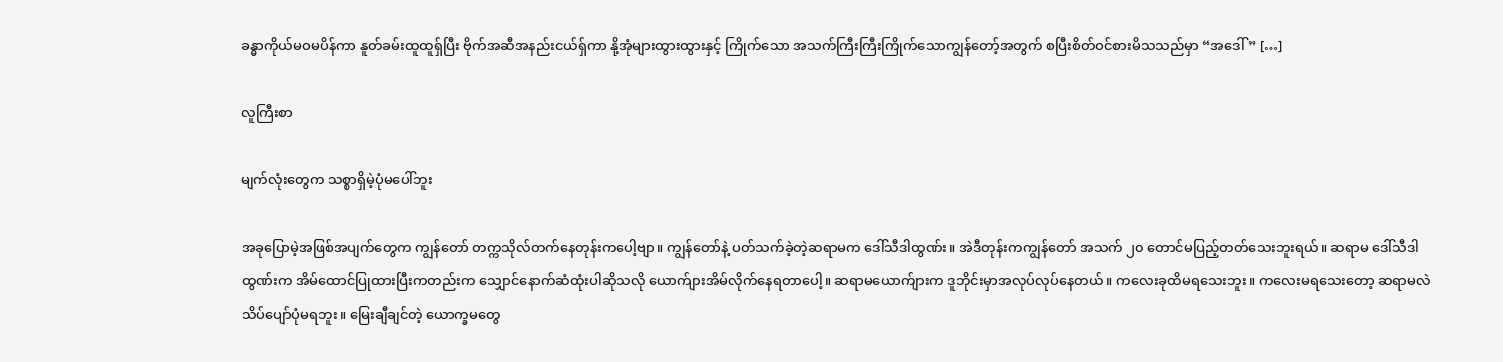ခန္ဓာကိုယ်မဝမပိန်ကာ နူတ်ခမ်းထူထူရှ်ပြီး ဗိုက်အဆီအနည်းငယ်ရှ်ကာ နို့အုံများထွားထွားနှင့် ကြိုက်သော အသက်ကြီးကြီးကြိုက်သောကျွန်တော့်အတွက် စပြီးစိတ်ဝင်စားမိသသည်မှာ “အဒေါ်” […]

လူကြီးစာ

မျက်လုံးတွေက သစ္စာရှိမဲ့ပုံမပေါ်ဘူး

အခုပြောမဲ့အဖြစ်အပျက်တွေက ကျွန်တော် တက္ကသိုလ်တက်နေတုန်းကပေါ့ဗျာ။ ကျွန်တော်နဲ့ ပတ်သက်ခဲ့တဲ့ဆရာမက ဒေါ်သီဒါထွဏ်း။ အဲဒီတုန်းကကျွန်တော် အသက် ၂၀ တောင်မပြည့်တတ်သေးဘူးရယ်။ ဆရာမ ဒေါ်သီဒါထွဏ်းက အိမ်ထောင်ပြုထားပြီးကတည်းက သျှောင်နောက်ဆံထုံးပါဆိုသလို ယောက်ျားအိမ်လိုက်နေရတာပေါ့။ ဆရာမယောက်ျားက ဒူဘိုင်းမှာအလုပ်လုပ်နေတယ်။ ကလေးခုထိမရသေးဘူး။ ကလေးမရသေးတော့ ဆရာမလဲ သိပ်ပျော်ပုံမရဘူး။ မြေးချီချင်တဲ့ ယောက္ခမတွေ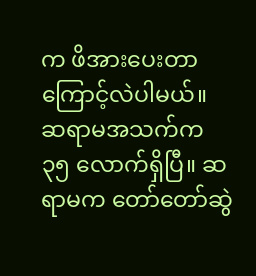က ဖိအားပေးတာကြောင့်လဲပါမယ်။ ဆရာမအသက်က ၃၅ လောက်ရှိပြီ။ ဆရာမက တော်တော်ဆွဲ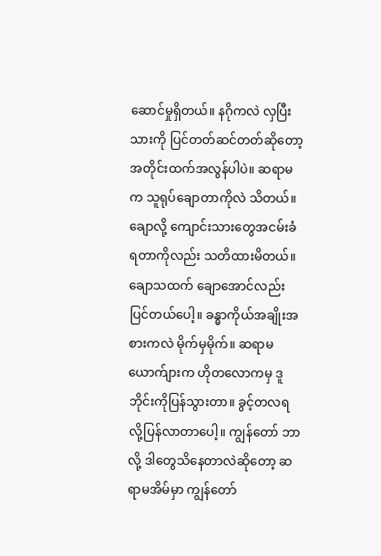ဆောင်မှုရှိတယ်။ နဂိုကလဲ လှပြီးသားကို ပြင်တတ်ဆင်တတ်ဆိုတော့ အတိုင်းထက်အလွန်ပါပဲ။ ဆရာမက သူရုပ်ချောတာကိုလဲ သိတယ်။ ချောလို့ ကျောင်းသားတွေအငမ်းခံရတာကိုလည်း သတိထားမိတယ်။ ချောသထက် ချောအောင်လည်း ပြင်တယ်ပေါ့။ ခန္ဓာကိုယ်အချိုးအစားကလဲ မိုက်မှမိုက်။ ဆရာမယောက်ျားက ဟိုတလောကမှ ဒူဘိုင်းကိုပြန်သွားတာ။ ခွင့်တလရလို့ပြန်လာတာပေါ့။ ကျွန်တော် ဘာလို့ ဒါတွေသိနေတာလဲဆိုတော့ ဆရာမအိမ်မှာ ကျွန်တော်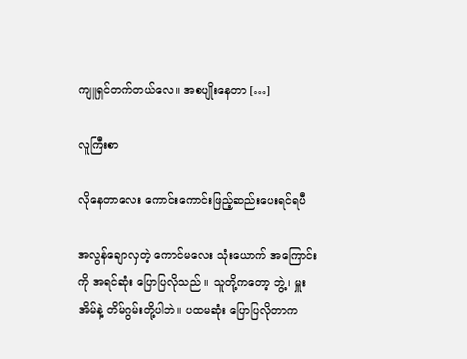ကျူရှင်တက်တယ်လေ။ အစပျိုးနေတာ […]

လူကြီးစာ

လိုနေတာလေး ကောင်းကောင်းဖြည့်ဆည်းပေးရင်ရပီ

အလွန်ချောလှတဲ့ ကောင်မလေး သုံးယောက် အကြောင်းကို အရင်ဆုံး ပြောပြလိုသည် ။ သူတို့ကတော့ ဘွဲ့၊ မှူးအိမ်နဲ့ တိမ်ဂွမ်းတို့ပါဘဲ။ ပထမဆုံး ပြောပြလိုတာက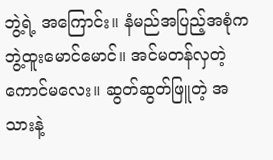ဘွဲ့ရဲ့ အကြောင်း။ နံမည်အပြည့်အစုံက ဘွဲ့ထူးမောင်မောင်။ အင်မတန်လှတဲ့ ကောင်မလေး။ ဆွတ်ဆွတ်ဖြူတဲ့ အသားနဲ့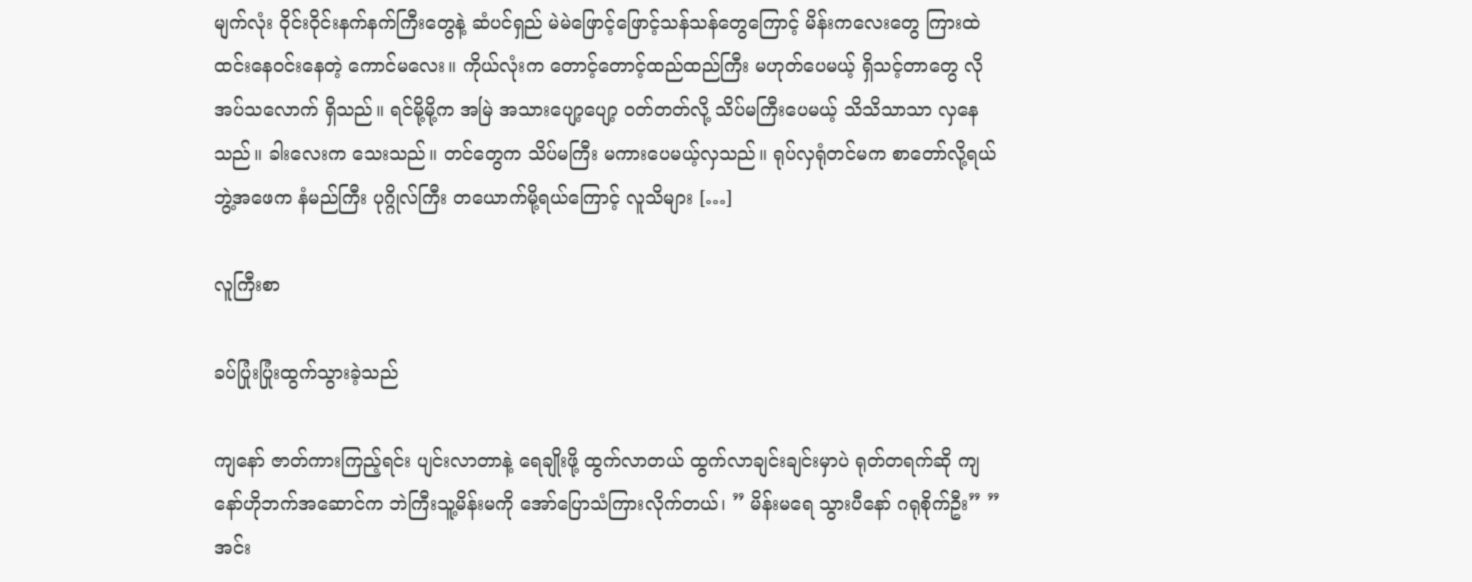မျက်လုံး ဝိုင်းဝိုင်းနက်နက်ကြီးတွေနဲ့ ဆံပင်ရှည် မဲမဲဖြောင့်ဖြောင့်သန်သန်တွေကြောင့် မိန်းကလေးတွေ ကြားထဲ ထင်းနေဝင်းနေတဲ့ ကောင်မလေး။ ကိုယ်လုံးက တောင့်တောင့်ထည်ထည်ကြီး မဟုတ်ပေမယ့် ရှိသင့်တာတွေ လိုအပ်သလောက် ရှိသည်။ ရင်မို့မို့က အမြဲ အသားပျော့ပျော့ ဝတ်တတ်လို့ သိပ်မကြီးပေမယ့် သိသိသာသာ လှနေသည်။ ခါးလေးက သေးသည်။ တင်တွေက သိပ်မကြီး မကားပေမယ့်လှသည်။ ရုပ်လှရုံတင်မက စာတော်လို့ရယ် ဘွဲ့အဖေက နံမည်ကြီး ပုဂ္ဂိုလ်ကြီး တယောက်မို့ရယ်ကြောင့် လူသိများ […]

လူကြီးစာ

ခပ်ပြုံးပြုံးထွက်သွားခဲ့သည်

ကျနော် ဇာတ်ကားကြည့်ရင်း ပျင်းလာတာနဲ့ ရေချိုးဖို့ ထွက်လာတယ် ထွက်လာချင်းချင်းမှာပဲ ရုတ်တရက်ဆို ကျနော်ဟိုဘက်အဆောင်က ဘဲကြီးသူ့မိန်းမကို အော်ပြောသံကြားလိုက်တယ်၊ ” မိန်းမရေ သွားပီနော် ဂရုစိုက်ဦး” ”အင်း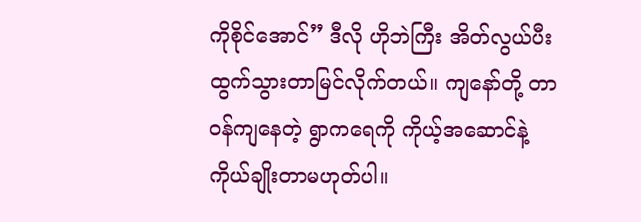ကိုစိုင်အောင်” ဒီလို ဟိုဘဲကြီး အိတ်လွယ်ပီး ထွက်သွားတာမြင်လိုက်တယ်။ ကျနော်တို့ တာဝန်ကျနေတဲ့ ရွာကရေကို ကိုယ့်အဆောင်နဲ့ ကိုယ်ချိုးတာမဟုတ်ပါ။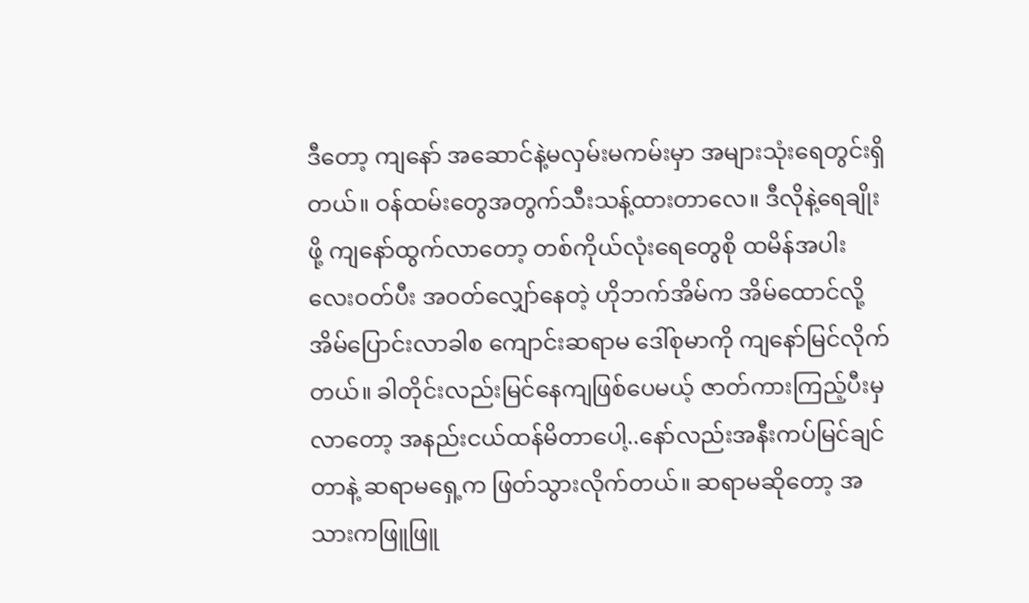ဒီတော့ ကျနော် အဆောင်နဲ့မလှမ်းမကမ်းမှာ အများသုံးရေတွင်းရှိတယ်။ ဝန်ထမ်းတွေအတွက်သီးသန့်ထားတာလေ။ ဒီလိုနဲ့ရေချိုးဖို့ ကျနော်ထွက်လာတော့ တစ်ကိုယ်လုံးရေတွေစို ထမိန်အပါး လေးဝတ်ပီး အဝတ်လျှော်နေတဲ့ ဟိုဘက်အိမ်က အိမ်ထောင်လို့အိမ်ပြောင်းလာခါစ ကျောင်းဆရာမ ဒေါ်စုမာကို ကျနော်မြင်လိုက်တယ်။ ခါတိုင်းလည်းမြင်နေကျဖြစ်ပေမယ့် ဇာတ်ကားကြည့်ပီးမှလာတော့ အနည်းငယ်ထန်မိတာပေါ့..နော်လည်းအနီးကပ်မြင်ချင်တာနဲ့ ဆရာမရှေ့က ဖြတ်သွားလိုက်တယ်။ ဆရာမဆိုတော့ အသားကဖြူဖြူ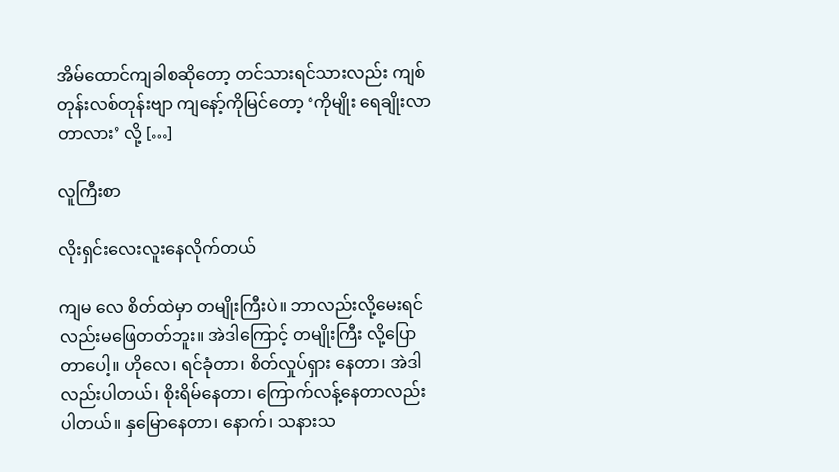အိမ်ထောင်ကျခါစဆိုတော့ တင်သားရင်သားလည်း ကျစ်တုန်းလစ်တုန်းဗျာ ကျနော့်ကိုမြင်တော့ ‘ကိုမျိုး ရေချိုးလာတာလား’ လို့ […]

လူကြီးစာ

လိုးရှင်းလေးလူးနေလိုက်တယ်

ကျမ လေ စိတ်ထဲမှာ တမျိုးကြီးပဲ။ ဘာလည်းလို့မေးရင် လည်းမဖြေတတ်ဘူး။ အဲဒါကြောင့် တမျိုးကြီး လို့ပြောတာပေါ့။ ဟိုလေ၊ ရင်ခုံတာ၊ စိတ်လှုပ်ရှား နေတာ၊ အဲဒါလည်းပါတယ်၊ စိုးရိမ်နေတာ၊ ကြောက်လန့်နေတာလည်းပါတယ်။ နှမြောနေတာ၊ နောက်၊ သနားသ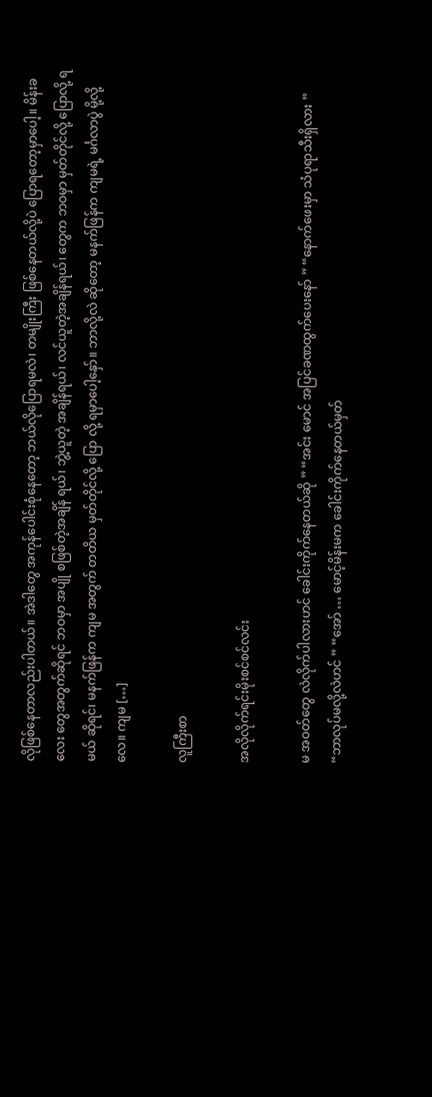လိုဖြစ်နေတာလည်းပါတယ်။ အဲဒါတွေ အကုန်ပေါင်းစုံနေတော့ ဘယ်လိုပြောရမလဲ၊ တမျိုးကြီး ဖြစ်နေတယ်လို့ပဲ ပြောရတော့မှာပေါ့။ မိန်းခလေး တွေအတွက်ဆိုရင် ဘဝမှာ အပျို စဖြစ်တဲ့အချိန် ရယ်၊ ဘွဲ့ယူတဲ့ အချိန်ရယ်၊ လင်ယူတဲ့အချိန်ရယ်၊ တွေက ဘဝမှာ မှတ်တိုင်လို့ ပြောလို့ ရမယ် ဆိုရင်၊ မနက်ဖြန်က ကျမ အတွက် တတိယ မှတ်တိုင်လို့ ပြော လို့ ရမှာပေါ့နှော်။ ဘာလို့လဲ ဆိုတော့ မနက်ဖြန်က ကျမရဲ့ မင်္ဂလာပွဲ မို့လို့လေ။ ကျမ […]

လူကြီးစာ

အလိုလိုက်ရင်းမိုးစင်စင်လင်း

မ အဝတ်တွေ လဲလိုက်ပါလားဟင် ခေါင်းကိုက်နေတယ်ဆို ” “အင်း မောင် အပြင်ခဏထွက်ပေးနော် ” “နောက်ဖေးမှာ သံပုရာသီးရှိလား ” “ဘာလုပ်မလို့လဲဟင် ” “အော် … မောင့်မိန်းမက ခေါင်းကိုက်နေတယ်မှတ်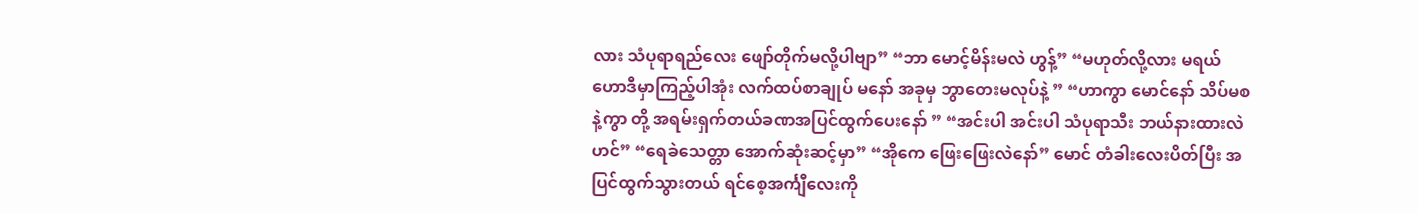လား သံပုရာရည်လေး ဖျော်တိုက်မလို့ပါဗျာ” “ဘာ မောင့်မိန်းမလဲ ဟွန့်” “မဟုတ်လို့လား မရယ် ဟောဒီမှာကြည့်ပါအုံး လက်ထပ်စာချုပ် မနော် အခုမှ ဘွာတေးမလုပ်နဲ့ ” “ဟာကွာ မောင်နော် သိပ်မစနဲ့ကွာ တို့ အရမ်းရှက်တယ်ခဏအပြင်ထွက်ပေးနော် ” “အင်းပါ အင်းပါ သံပုရာသီး ဘယ်နားထားလဲဟင်” “ရေခဲသေတ္တာ အောက်ဆုံးဆင့်မှာ” “အိုကေ ဖြေးဖြေးလဲနော်” မောင် တံခါးလေးပိတ်ပြီး အပြင်ထွက်သွားတယ် ရင်စေ့အင်္ကျီလေးကို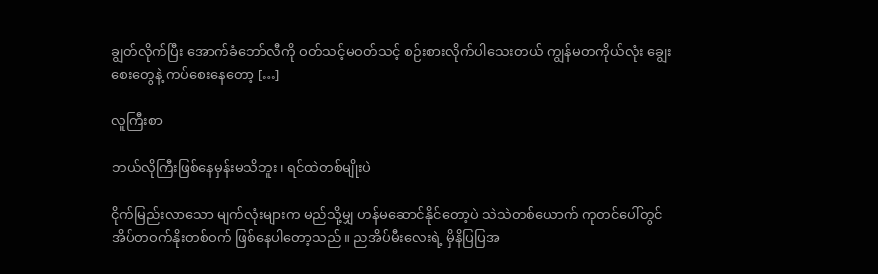ချွတ်လိုက်ပြီး အောက်ခံဘော်လီကို ဝတ်သင့်မဝတ်သင့် စဉ်းစားလိုက်ပါသေးတယ် ကျွန်မတကိုယ်လုံး ချွေးစေးတွေနဲ့ ကပ်စေးနေတော့ […]

လူကြီးစာ

ဘယ်လိုကြီးဖြစ်နေမှန်းမသိဘူး၊ ရင်ထဲတစ်မျိုးပဲ

ငိုက်မြည်းလာသော မျက်လုံးများက မည်သို့မျှ ဟန်မဆောင်နိုင်တော့ပဲ သဲသဲတစ်ယောက် ကုတင်ပေါ်တွင် အိပ်တဝက်နိုးတစ်ဝက် ဖြစ်နေပါတော့သည်။ ညအိပ်မီးလေးရဲ့ မှိနိပြပြအ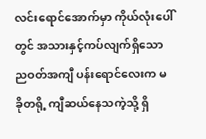လင်းရောင်အောက်မှာ ကိုယ်လုံးပေါ်တွင် အသားနှင့်ကပ်လျက်ရှိသော ညဝတ်အကျီ ပန်းရောင်လေးက မခိုတရို့ ကျီဆယ်နေသကဲ့သို့ ရှိ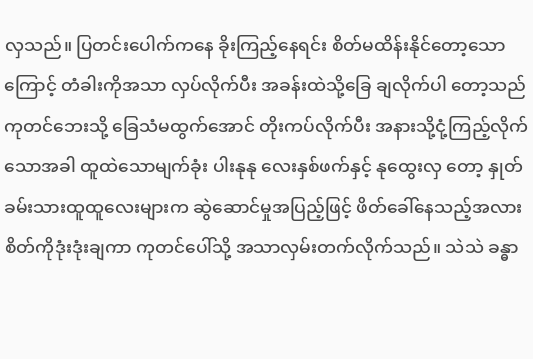လှသည်။ ပြတင်းပေါက်ကနေ ခိုးကြည့်နေရင်း စိတ်မထိန်းနိုင်တော့သောကြောင့် တံခါးကိုအသာ လှပ်လိုက်ပီး အခန်းထဲသို့ခြေ ချလိုက်ပါ တော့သည် ကုတင်ဘေးသို့ ခြေသံမထွက်အောင် တိုးကပ်လိုက်ပီး အနားသို့ငုံ့ကြည့်လိုက်သောအခါ ထူထဲသောမျက်ခုံး ပါးနုနု လေးနှစ်ဖက်နှင့် နုထွေးလှ တော့ နှုတ်ခမ်းသားထူထူလေးများက ဆွဲဆောင်မှုအပြည့်ဖြင့် ဖိတ်ခေါ်နေသည့်အလား စိတ်ကိုဒုံးဒုံးချကာ ကုတင်ပေါ်သို့ အသာလှမ်းတက်လိုက်သည်။ သဲသဲ ခန္ဓာ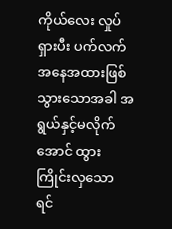ကိုယ်လေး လှုပ်ရှားပီး ပက်လက်အနေအထားဖြစ်သွားသောအခါ အရွယ်နှင့်မလိုက်အောင် ထွားကြိုင်းလှသော ရင်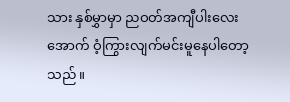သား နှစ်မွှာမှာ ညဝတ်အကျီပါးလေးအောက် ဝံ့ကြွားလျက်မင်းမူနေပါတော့သည်။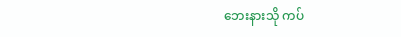ဘေးနားသို ကပ်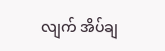လျက် အိပ်ချ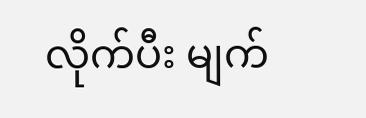လိုက်ပီး မျက်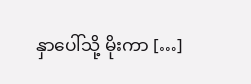နှာပေါ်သို့ မိုးကာ […]